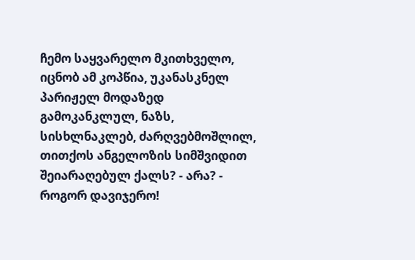ჩემო საყვარელო მკითხველო, იცნობ ამ კოპწია, უკანასკნელ პარიჟელ მოდაზედ გამოკანკლულ, ნაზს, სისხლნაკლებ, ძარღვებმოშლილ, თითქოს ანგელოზის სიმშვიდით შეიარაღებულ ქალს? - არა? - როგორ დავიჯერო!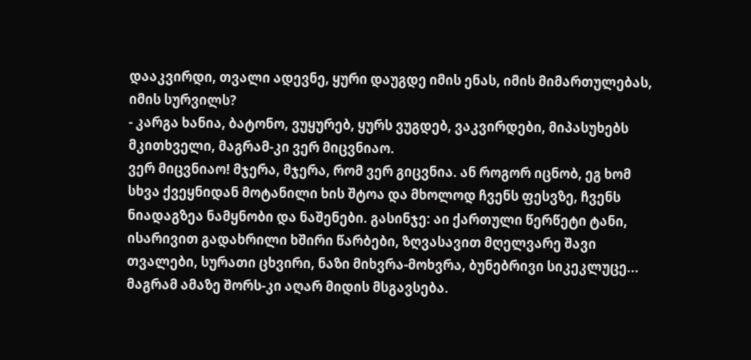დააკვირდი, თვალი ადევნე, ყური დაუგდე იმის ენას, იმის მიმართულებას, იმის სურვილს?
- კარგა ხანია, ბატონო, ვუყურებ, ყურს ვუგდებ, ვაკვირდები, მიპასუხებს მკითხველი, მაგრამ-კი ვერ მიცვნიაო.
ვერ მიცვნიაო! მჯერა, მჯერა, რომ ვერ გიცვნია. ან როგორ იცნობ, ეგ ხომ სხვა ქვეყნიდან მოტანილი ხის შტოა და მხოლოდ ჩვენს ფესვზე, ჩვენს ნიადაგზეა ნამყნობი და ნაშენები. გასინჯე: აი ქართული წერწეტი ტანი, ისარივით გადახრილი ხშირი წარბები, ზღვასავით მღელვარე შავი თვალები, სურათი ცხვირი, ნაზი მიხვრა-მოხვრა, ბუნებრივი სიკეკლუცე... მაგრამ ამაზე შორს-კი აღარ მიდის მსგავსება.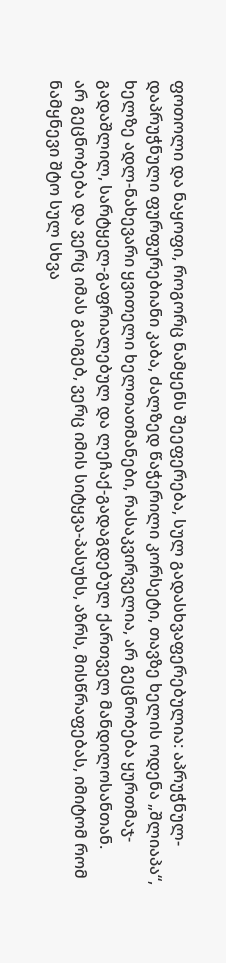ფოთოლი და ნაყოფი, როგორც ნამყენს შეეფერება, სულ გადასხვაფერებულია: აპრუჭნულ-დაპრუჭნული ფურფურებიანი კაბა, ძალზედ წაჭერილი კორსეტი, თავზე ხელის ოდენა „შლიაპა“, ხელზე ადლ-ნახევარი ყვითელი ხელთათმანები, რასაკვირველია, არ გეცნობება ყურთმაჯ-გადაშლილ, სარტყელ-გაფრიალებულ და ლეჩაქ-გადაგდებულ ქართველ მანდილოსანთან.
არ გეცნობება და ვერც იმას გაიგებ, ვერც იმის სიტყვა-პასუხს, აზრს, მისწრაფებას, იმიტომ რომ ნამყნევი შტო სულ სხვა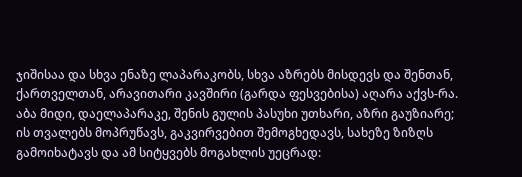ჯიშისაა და სხვა ენაზე ლაპარაკობს, სხვა აზრებს მისდევს და შენთან, ქართველთან, არავითარი კავშირი (გარდა ფესვებისა) აღარა აქვს-რა. აბა მიდი, დაელაპარაკე, შენის გულის პასუხი უთხარი, აზრი გაუზიარე; ის თვალებს მოპრუწავს, გაკვირვებით შემოგხედავს, სახეზე ზიზღს გამოიხატავს და ამ სიტყვებს მოგახლის უეცრად: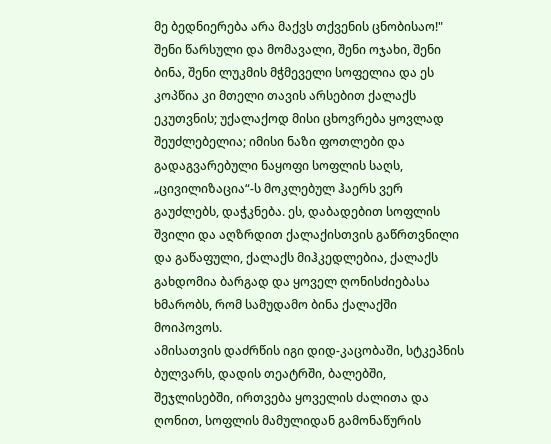მე ბედნიერება არა მაქვს თქვენის ცნობისაო!"
შენი წარსული და მომავალი, შენი ოჯახი, შენი ბინა, შენი ლუკმის მჭმეველი სოფელია და ეს კოპწია კი მთელი თავის არსებით ქალაქს ეკუთვნის; უქალაქოდ მისი ცხოვრება ყოვლად შეუძლებელია; იმისი ნაზი ფოთლები და გადაგვარებული ნაყოფი სოფლის საღს, „ცივილიზაცია“-ს მოკლებულ ჰაერს ვერ გაუძლებს, დაჭკნება. ეს, დაბადებით სოფლის შვილი და აღზრდით ქალაქისთვის გაწრთვნილი და გაწაფული, ქალაქს მიჰკედლებია, ქალაქს გახდომია ბარგად და ყოველ ღონისძიებასა ხმარობს, რომ სამუდამო ბინა ქალაქში მოიპოვოს.
ამისათვის დაძრწის იგი დიდ-კაცობაში, სტკეპნის ბულვარს, დადის თეატრში, ბალებში, შეჯლისებში, ირთვება ყოველის ძალითა და ღონით, სოფლის მამულიდან გამონაწურის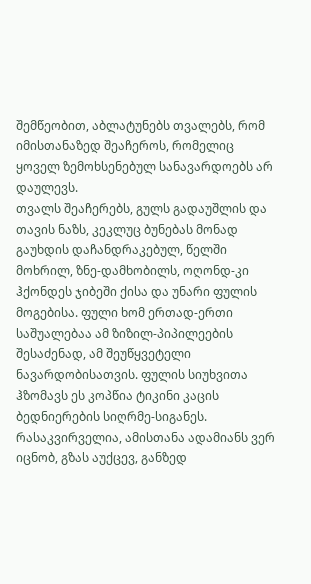შემწეობით, აბლატუნებს თვალებს, რომ იმისთანაზედ შეაჩეროს, რომელიც ყოველ ზემოხსენებულ სანავარდოებს არ დაულევს.
თვალს შეაჩერებს, გულს გადაუშლის და თავის ნაზს, კეკლუც ბუნებას მონად გაუხდის დაჩანდრაკებულ, წელში მოხრილ, ზნე-დამხობილს, ოღონდ-კი ჰქონდეს ჯიბეში ქისა და უნარი ფულის მოგებისა. ფული ხომ ერთად-ერთი საშუალებაა ამ ზიზილ-პიპილეების შესაძენად, ამ შეუწყვეტელი ნავარდობისათვის. ფულის სიუხვითა ჰზომავს ეს კოპწია ტიკინი კაცის ბედნიერების სიღრმე-სიგანეს.
რასაკვირველია, ამისთანა ადამიანს ვერ იცნობ, გზას აუქცევ, განზედ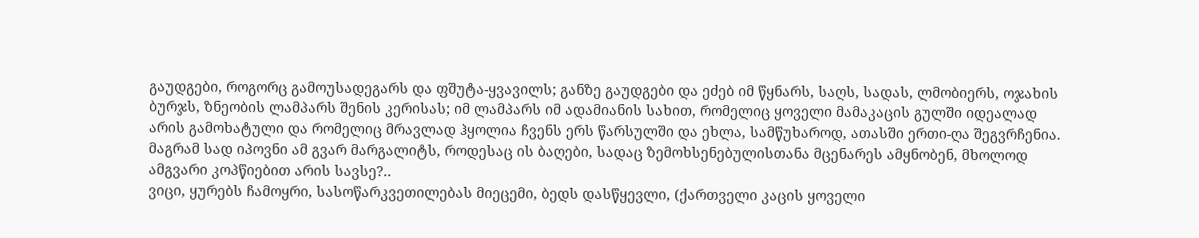გაუდგები, როგორც გამოუსადეგარს და ფშუტა-ყვავილს; განზე გაუდგები და ეძებ იმ წყნარს, საღს, სადას, ლმობიერს, ოჯახის ბურჯს, ზნეობის ლამპარს შენის კერისას; იმ ლამპარს იმ ადამიანის სახით, რომელიც ყოველი მამაკაცის გულში იდეალად არის გამოხატული და რომელიც მრავლად ჰყოლია ჩვენს ერს წარსულში და ეხლა, სამწუხაროდ, ათასში ერთი-ღა შეგვრჩენია.
მაგრამ სად იპოვნი ამ გვარ მარგალიტს, როდესაც ის ბაღები, სადაც ზემოხსენებულისთანა მცენარეს ამყნობენ, მხოლოდ ამგვარი კოპწიებით არის სავსე?..
ვიცი, ყურებს ჩამოყრი, სასოწარკვეთილებას მიეცემი, ბედს დასწყევლი, (ქართველი კაცის ყოველი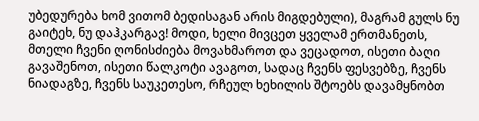უბედურება ხომ ვითომ ბედისაგან არის მიგდებული), მაგრამ გულს ნუ გაიტეხ, ნუ დაჰკარგავ! მოდი, ხელი მივცეთ ყველამ ერთმანეთს, მთელი ჩვენი ღონისძიება მოვახმაროთ და ვეცადოთ, ისეთი ბაღი გავაშენოთ, ისეთი წალკოტი ავაგოთ, სადაც ჩვენს ფესვებზე, ჩვენს ნიადაგზე, ჩვენს საუკეთესო, რჩეულ ხეხილის შტოებს დავამყნობთ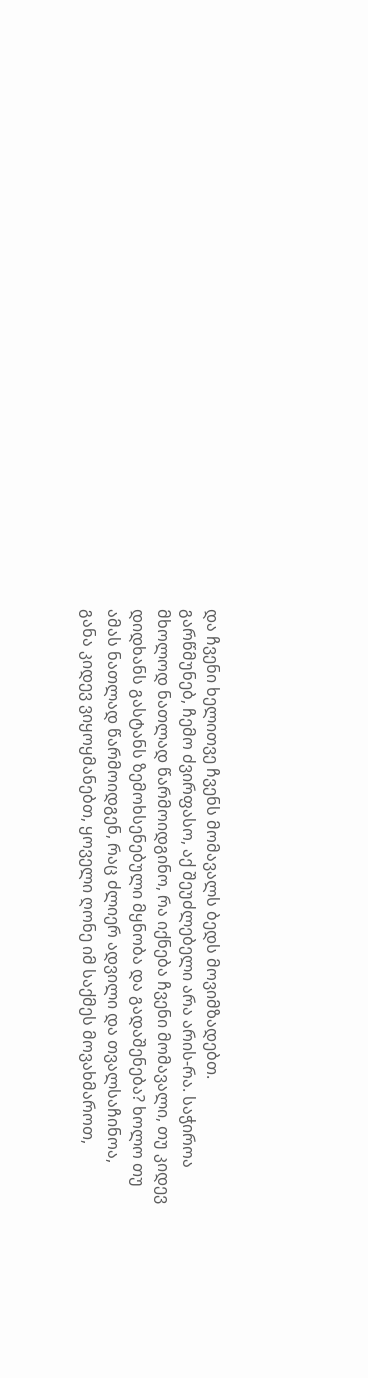და ჩვენი ხელითვე ჩვენს მომავალს ბედს მოვიმზადებთ.
გარწმუნებ, ჩემო ძვირფასო, აქ შეუძლებელი არა არის-რა. საჭიროა მხოლოდ ნათლად წარმოიდგინო, რა იქნება ჩვენი მომავალი, თუ კიდევ დიდხანს გასტანს ზემოხსენებული მყნობა და გადაშენება? ხოლო თუ ამას ნათლად წარმოიდგენ, რაც ძლიერ ადვილი და თვალსაჩინოა, განა კიდევ ვიყოყმანებთ, ყოველი ღონე იმ საქმეს მოვახმაროთ,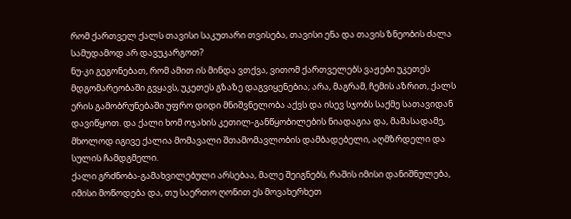რომ ქართველ ქალს თავისი საკუთარი თვისება, თავისი ენა და თავის ზნეობის ძალა სამუდამოდ არ დავუკარგოთ?
ნუ-კი გეგონებათ, რომ ამით ის მინდა ვთქვა, ვითომ ქართველებს ვაჟები უკეთეს მდგომარეობაში გვყავს, უკეთეს გზაზე დაგვიყენებია; არა, მაგრამ, ჩემის აზრით, ქალს ერის გამობრუნებაში უფრო დიდი მნიშვნელობა აქვს და ისევ სჯობს საქმე სათავიდან დავიწყოთ. და ქალი ხომ ოჯახის კეთილ-განწყობილების ნიადაგია და, მაშასადამე, მხოლოდ იგივე ქალია მომავალი შთამომავლობის დამბადებელი, აღმზრდელი და სულის ჩამდგმელი.
ქალი გრძნობა-გამახვილებული არსებაა, მალე შეიგნებს, რაშის იმისი დანიშნულება, იმისი მოწოდება და, თუ საერთო ღონით ეს მოვახერხეთ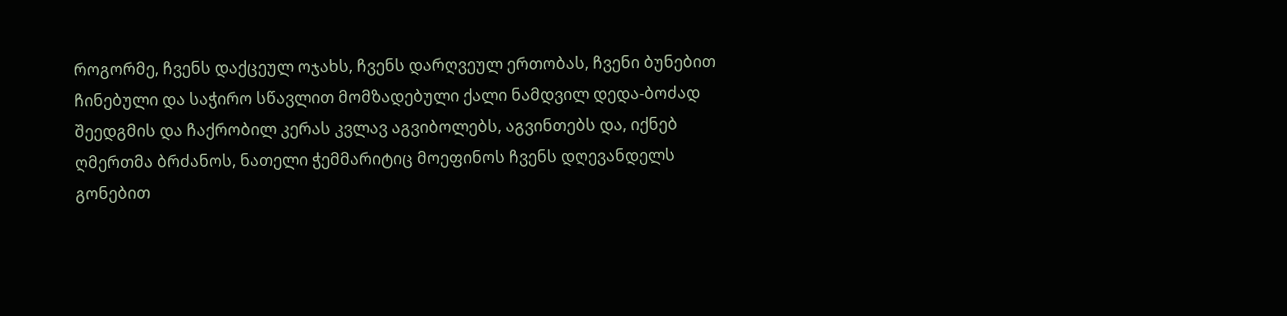როგორმე, ჩვენს დაქცეულ ოჯახს, ჩვენს დარღვეულ ერთობას, ჩვენი ბუნებით ჩინებული და საჭირო სწავლით მომზადებული ქალი ნამდვილ დედა-ბოძად შეედგმის და ჩაქრობილ კერას კვლავ აგვიბოლებს, აგვინთებს და, იქნებ ღმერთმა ბრძანოს, ნათელი ჭემმარიტიც მოეფინოს ჩვენს დღევანდელს გონებით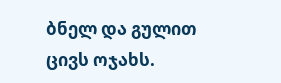ბნელ და გულით ცივს ოჯახს.